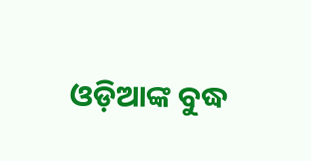ଓଡ଼ିଆଙ୍କ ବୁଦ୍ଧ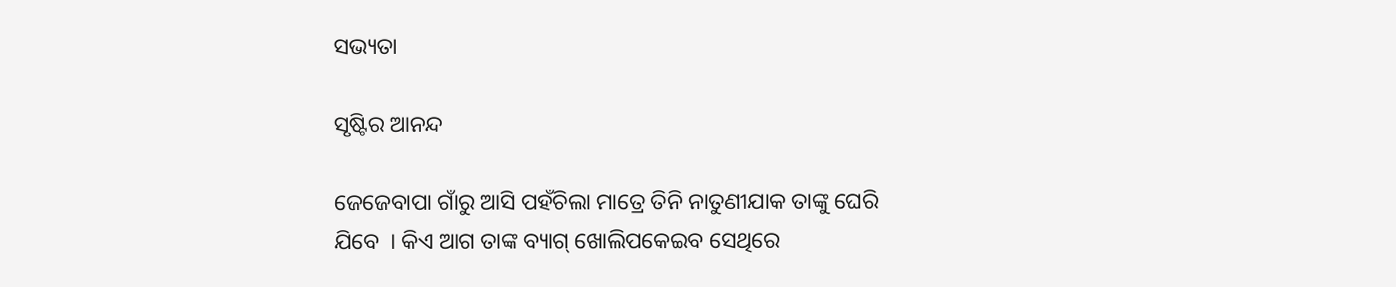ସଭ୍ୟତା

ସୃଷ୍ଟିର ଆନନ୍ଦ

ଜେଜେବାପା ଗାଁରୁ ଆସି ପହଁଚିଲା ମାତ୍ରେ ତିନି ନାତୁଣୀଯାକ ତାଙ୍କୁ ଘେରି ଯିବେ  । କିଏ ଆଗ ତାଙ୍କ ବ୍ୟାଗ୍ ଖୋଲିପକେଇବ ସେଥିରେ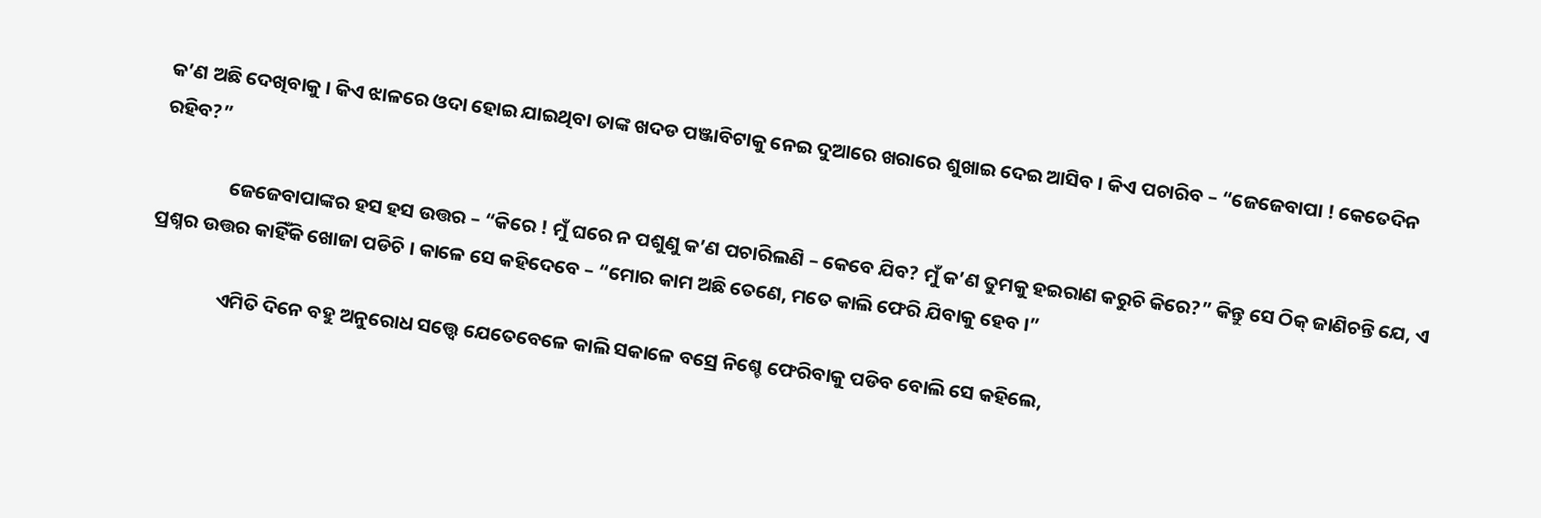କ’ଣ ଅଛି ଦେଖିବାକୁ । କିଏ ଝାଳରେ ଓଦା ହୋଇ ଯାଇଥିବା ତାଙ୍କ ଖଦଡ ପଞ୍ଜାବିଟାକୁ ନେଇ ଦୁଆରେ ଖରାରେ ଶୁଖାଇ ଦେଇ ଆସିବ । କିଏ ପଚାରିବ – “ଜେଜେବାପା ! କେତେଦିନ ରହିବ?”

                ଜେଜେବାପାଙ୍କର ହସ ହସ ଉତ୍ତର – “କିରେ ! ମୁଁ ଘରେ ନ ପଶୁଣୁ କ’ଣ ପଚାରିଲଣି – କେବେ ଯିବ? ମୁଁ କ’ଣ ତୁମକୁ ହଇରାଣ କରୁଚି କିରେ?” କିନ୍ତୁ ସେ ଠିକ୍ ଜାଣିଚନ୍ତି ଯେ, ଏ ପ୍ରଶ୍ନର ଉତ୍ତର କାହିଁକି ଖୋଜା ପଡିଚି । କାଳେ ସେ କହିଦେବେ – “ମୋର କାମ ଅଛି ତେଣେ, ମତେ କାଲି ଫେରି ଯିବାକୁ ହେବ ।”

                ଏମିତି ଦିନେ ବହୁ ଅନୁରୋଧ ସତ୍ତ୍ୱେ ଯେତେବେଳେ କାଲି ସକାଳେ ବସ୍ରେ ନିଶ୍ଚେ ଫେରିବାକୁ ପଡିବ ବୋଲି ସେ କହିଲେ,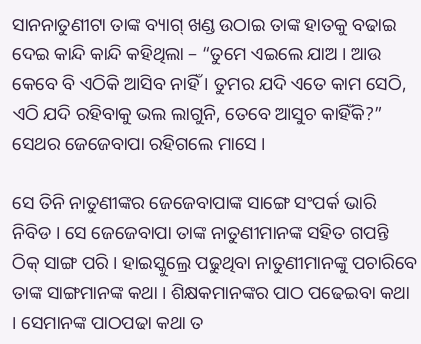ସାନନାତୁଣୀଟା ତାଙ୍କ ବ୍ୟାଗ୍ ଖଣ୍ଡ ଉଠାଇ ତାଙ୍କ ହାତକୁ ବଢାଇ ଦେଇ କାନ୍ଦି କାନ୍ଦି କହିଥିଲା – “ତୁମେ ଏଇଲେ ଯାଅ । ଆଉ କେବେ ବି ଏଠିକି ଆସିବ ନାହିଁ । ତୁମର ଯଦି ଏତେ କାମ ସେଠି, ଏଠି ଯଦି ରହିବାକୁ ଭଲ ଲାଗୁନି, ତେବେ ଆସୁଚ କାହିଁକି?” ସେଥର ଜେଜେବାପା ରହିଗଲେ ମାସେ ।

ସେ ତିନି ନାତୁଣୀଙ୍କର ଜେଜେବାପାଙ୍କ ସାଙ୍ଗେ ସଂପର୍କ ଭାରି ନିବିଡ । ସେ ଜେଜେବାପା ତାଙ୍କ ନାତୁଣୀମାନଙ୍କ ସହିତ ଗପନ୍ତି ଠିକ୍ ସାଙ୍ଗ ପରି । ହାଇସ୍କୁଲ୍ରେ ପଢୁଥିବା ନାତୁଣୀମାନଙ୍କୁ ପଚାରିବେ ତାଙ୍କ ସାଙ୍ଗମାନଙ୍କ କଥା । ଶିକ୍ଷକମାନଙ୍କର ପାଠ ପଢେଇବା କଥା । ସେମାନଙ୍କ ପାଠପଢା କଥା ତ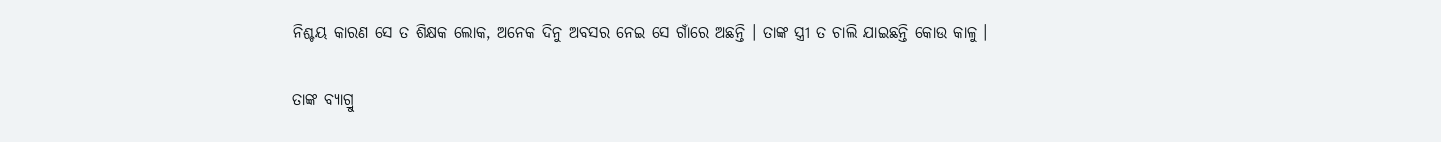ନିଶ୍ଚୟ କାରଣ ସେ ତ ଶିକ୍ଷକ ଲୋକ, ଅନେକ ଦିନୁ ଅବସର ନେଇ ସେ ଗାଁରେ ଅଛନ୍ତି । ତାଙ୍କ ସ୍ତ୍ରୀ ତ ଚାଲି ଯାଇଛନ୍ତି କୋଉ କାଳୁ ।

ତାଙ୍କ ବ୍ୟାଗ୍ରୁ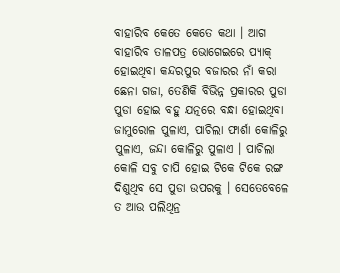ବାହାରିବ କେତେ କେତେ କଥା । ଆଗ ବାହାରିବ ତାଳପତ୍ର ଭୋଗେଇରେ ପ୍ୟାକ୍ ହୋଇଥିବା କନ୍ଦରପୁର ବଜାରର ନାଁ କରା ଛେନା ଗଜା, ତେଣିକି ବିଭିନ୍ନ ପ୍ରକାରର ପୁଡା ପୁଡା ହୋଇ ବହୁ ଯତ୍ନରେ ବନ୍ଧା ହୋଇଥିବା ଜାମୁରୋଳ ପୁଳାଏ, ପାଚିଲା ଫାର୍ଶା କୋଳିରୁ ପୁଳାଏ, ଜନ୍ଦା କୋଳିରୁ ପୁଳାଏ । ପାଚିଲା କୋଳି ସବୁ ଚାପି ହୋଇ ଟିକେ ଟିକେ ରଙ୍ଗ ଦିଶୁଥିବ ସେ ପୁଡା ଉପରକୁ । ସେତେବେଳେ ତ ଆଉ ପଲିଥିନ୍ର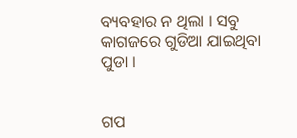ବ୍ୟବହାର ନ ଥିଲା । ସବୁ କାଗଜରେ ଗୁଡିଆ ଯାଇଥିବା ପୁଡା ।


ଗପ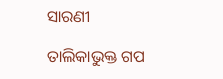ସାରଣୀ

ତାଲିକାଭୁକ୍ତ ଗପ